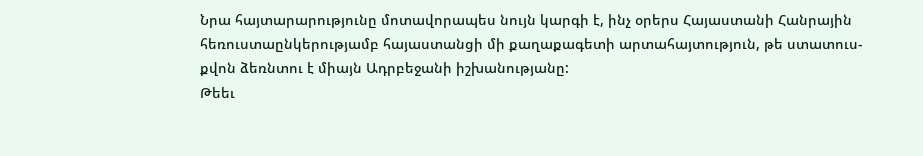Նրա հայտարարությունը մոտավորապես նույն կարգի է, ինչ օրերս Հայաստանի Հանրային հեռուստաընկերությամբ հայաստանցի մի քաղաքագետի արտահայտություն, թե ստատուս-քվոն ձեռնտու է միայն Ադրբեջանի իշխանությանը:
Թեեւ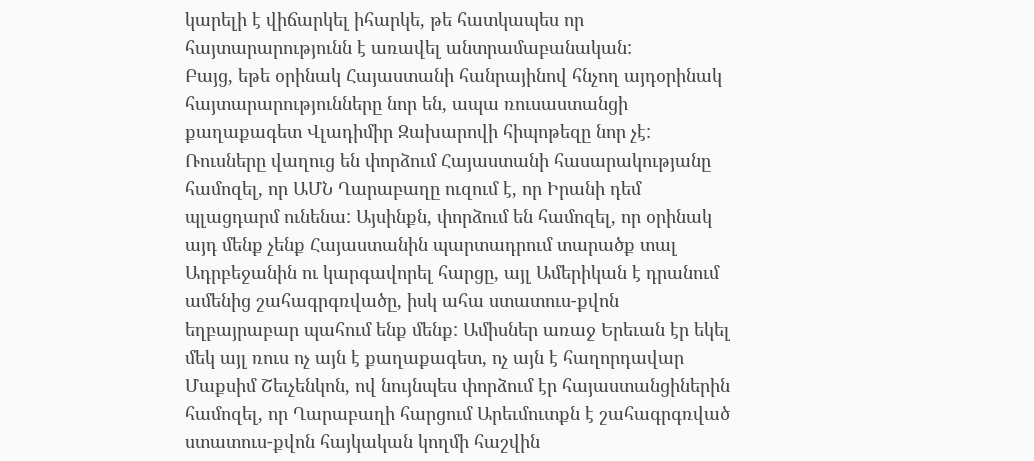կարելի է վիճարկել իհարկե, թե հատկապես որ հայտարարությունն է առավել անտրամաբանական:
Բայց, եթե օրինակ Հայաստանի հանրայինով հնչող այդօրինակ հայտարարությունները նոր են, ապա ռուսաստանցի քաղաքագետ Վլադիմիր Զախարովի հիպոթեզը նոր չէ: Ռուսները վաղուց են փորձում Հայաստանի հասարակությանը համոզել, որ ԱՄՆ Ղարաբաղը ուզում է, որ Իրանի դեմ պլացդարմ ունենա: Այսինքն, փորձում են համոզել, որ օրինակ այդ մենք չենք Հայաստանին պարտադրում տարածք տալ Ադրբեջանին ու կարգավորել հարցը, այլ Ամերիկան է դրանում ամենից շահագրգռվածը, իսկ ահա ստատուս-քվոն եղբայրաբար պահում ենք մենք: Ամիսներ առաջ Երեւան էր եկել մեկ այլ ռուս ոչ այն է քաղաքագետ, ոչ այն է հաղորդավար Մաքսիմ Շեւչենկոն, ով նույնպես փորձում էր հայաստանցիներին համոզել, որ Ղարաբաղի հարցում Արեւմուտքն է շահագրգռված ստատուս-քվոն հայկական կողմի հաշվին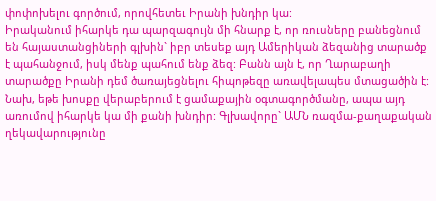փոփոխելու գործում, որովհետեւ Իրանի խնդիր կա:
Իրականում իհարկե դա պարզագույն մի հնարք է, որ ռուսները բանեցնում են հայաստանցիների գլխին` իբր տեսեք այդ Ամերիկան ձեզանից տարածք է պահանջում, իսկ մենք պահում ենք ձեզ: Բանն այն է, որ Ղարաբաղի տարածքը Իրանի դեմ ծառայեցնելու հիպոթեզը առավելապես մտացածին է:
Նախ, եթե խոսքը վերաբերում է ցամաքային օգտագործմանը, ապա այդ առումով իհարկե կա մի քանի խնդիր: Գլխավորը` ԱՄՆ ռազմա-քաղաքական ղեկավարությունը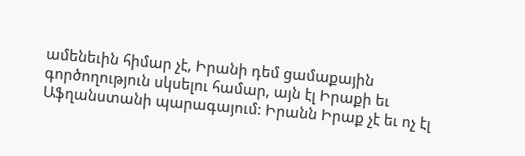ամենեւին հիմար չէ, Իրանի դեմ ցամաքային գործողություն սկսելու համար, այն էլ Իրաքի եւ Աֆղանստանի պարագայում: Իրանն Իրաք չէ եւ ոչ էլ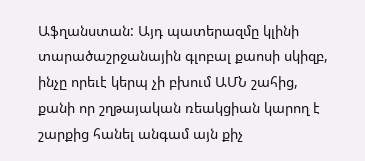Աֆղանստան: Այդ պատերազմը կլինի տարածաշրջանային գլոբալ քաոսի սկիզբ, ինչը որեւէ կերպ չի բխում ԱՄՆ շահից, քանի որ շղթայական ռեակցիան կարող է շարքից հանել անգամ այն քիչ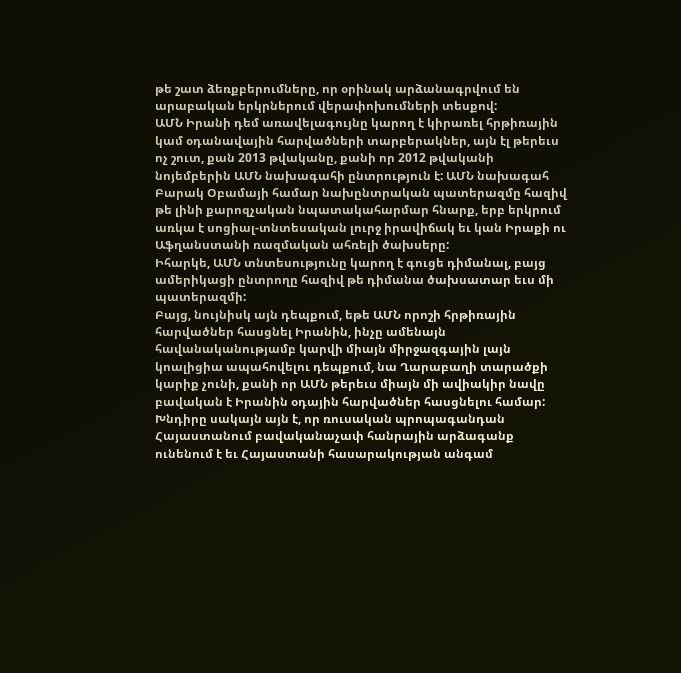թե շատ ձեռքբերումները, որ օրինակ արձանագրվում են արաբական երկրներում վերափոխումների տեսքով:
ԱՄՆ Իրանի դեմ առավելագույնը կարող է կիրառել հրթիռային կամ օդանավային հարվածների տարբերակներ, այն էլ թերեւս ոչ շուտ, քան 2013 թվականը, քանի որ 2012 թվականի նոյեմբերին ԱՄՆ նախագահի ընտրություն է: ԱՄՆ նախագահ Բարակ Օբամայի համար նախընտրական պատերազմը հազիվ թե լինի քարոզչական նպատակահարմար հնարք, երբ երկրում առկա է սոցիալ-տնտեսական լուրջ իրավիճակ եւ կան Իրաքի ու Աֆղանստանի ռազմական ահռելի ծախսերը:
Իհարկե, ԱՄՆ տնտեսությունը կարող է գուցե դիմանալ, բայց ամերիկացի ընտրողը հազիվ թե դիմանա ծախսատար եւս մի պատերազմի:
Բայց, նույնիսկ այն դեպքում, եթե ԱՄՆ որոշի հրթիռային հարվածներ հասցնել Իրանին, ինչը ամենայն հավանականությամբ կարվի միայն միրջազգային լայն կոալիցիա ապահովելու դեպքում, նա Ղարաբաղի տարածքի կարիք չունի, քանի որ ԱՄՆ թերեւս միայն մի ավիակիր նավը բավական է Իրանին օդային հարվածներ հասցնելու համար:
Խնդիրը սակայն այն է, որ ռուսական պրոպագանդան Հայաստանում բավականաչափ հանրային արձագանք ունենում է եւ Հայաստանի հասարակության անգամ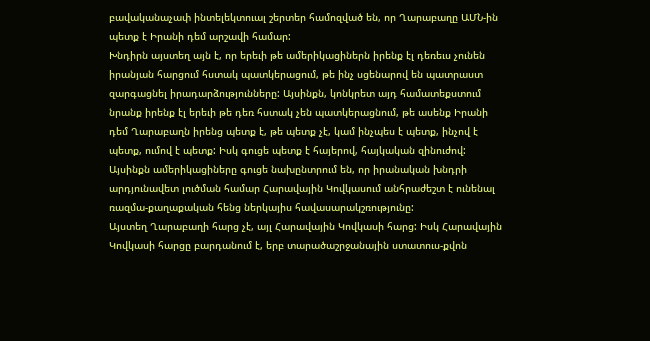բավականաչափ ինտելեկտուալ շերտեր համոզված են, որ Ղարաբաղը ԱՄՆ-ին պետք է Իրանի դեմ արշավի համար:
Խնդիրն այստեղ այն է, որ երեւի թե ամերիկացիներն իրենք էլ դեռեւս չունեն իրանյան հարցում հստակ պատկերացում, թե ինչ սցենարով են պատրաստ զարգացնել իրադարձությունները: Այսինքն, կոնկրետ այդ համատեքստում նրանք իրենք էլ երեւի թե դեռ հստակ չեն պատկերացնում, թե ասենք Իրանի դեմ Ղարաբաղն իրենց պետք է, թե պետք չէ, կամ ինչպես է պետք, ինչով է պետք, ումով է պետք: Իսկ գուցե պետք է հայերով, հայկական զինուժով: Այսինքն ամերիկացիները գուցե նախընտրում են, որ իրանական խնդրի արդյունավետ լուծման համար Հարավային Կովկասում անհրաժեշտ է ունենալ ռազմա-քաղաքական հենց ներկայիս հավասարակշռությունը:
Այստեղ Ղարաբաղի հարց չէ, այլ Հարավային Կովկասի հարց: Իսկ Հարավային Կովկասի հարցը բարդանում է, երբ տարածաշրջանային ստատուս-քվոն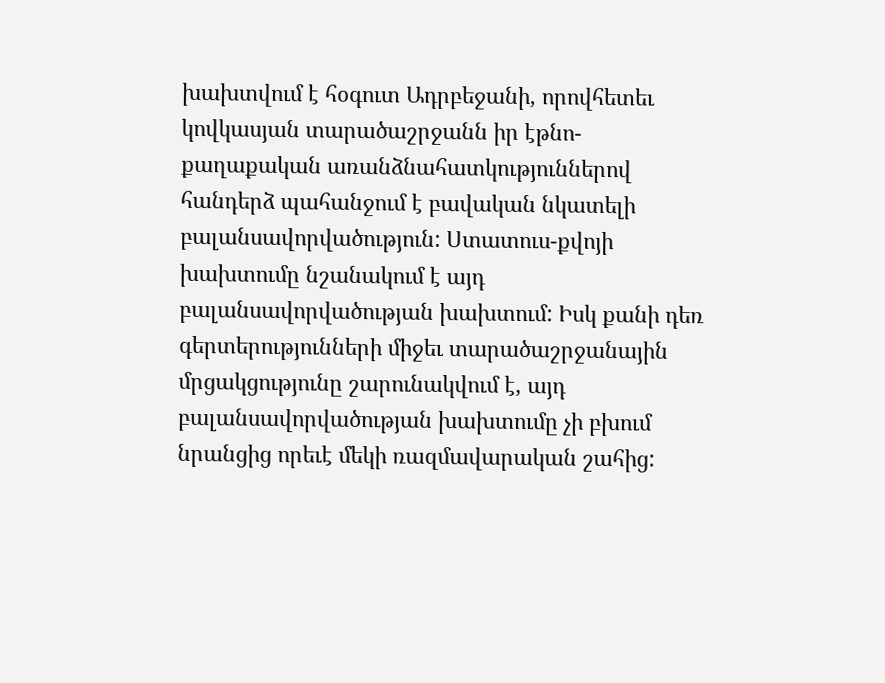խախտվում է հօգուտ Ադրբեջանի, որովհետեւ կովկասյան տարածաշրջանն իր էթնո-քաղաքական առանձնահատկություններով հանդերձ պահանջում է բավական նկատելի բալանսավորվածություն: Ստատուս-քվոյի խախտումը նշանակում է այդ բալանսավորվածության խախտում: Իսկ քանի դեռ գերտերությունների միջեւ տարածաշրջանային մրցակցությունը շարունակվում է, այդ բալանսավորվածության խախտումը չի բխում նրանցից որեւէ մեկի ռազմավարական շահից: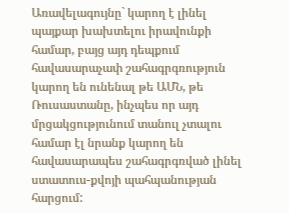Առավելագույնը` կարող է լինել պայքար խախտելու իրավունքի համար, բայց այդ դեպքում հավասարաչափ շահագրգռություն կարող են ունենալ թե ԱՄՆ, թե Ռուսաստանը, ինչպես որ այդ մրցակցությունում տանուլ չտալու համար էլ նրանք կարող են հավասարապես շահագրգռված լինել ստատուս-քվոյի պահպանության հարցում: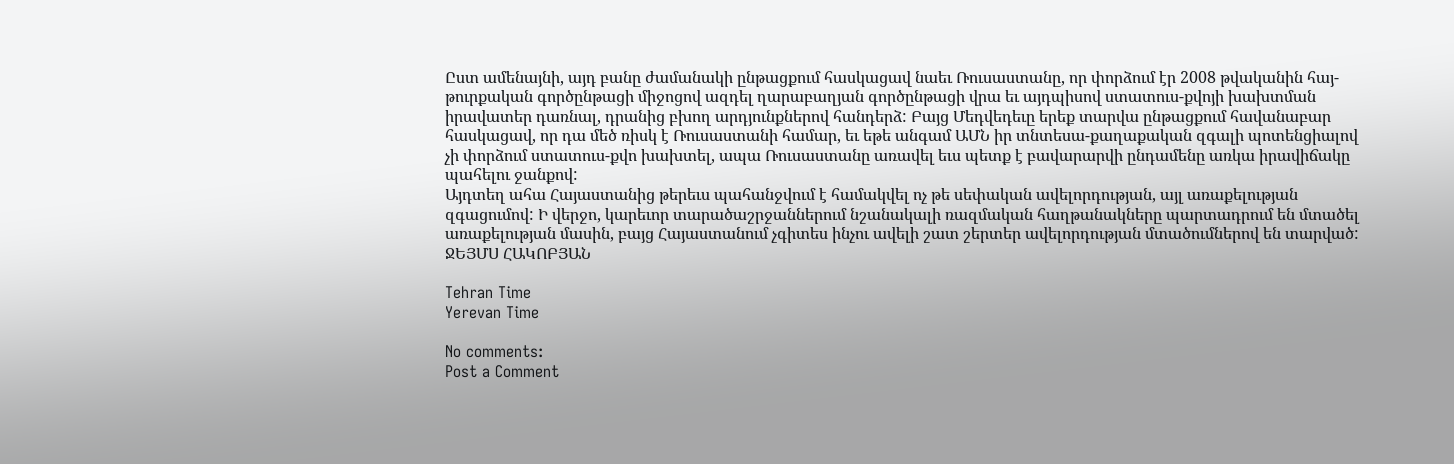Ըստ ամենայնի, այդ բանը ժամանակի ընթացքում հասկացավ նաեւ Ռուսաստանը, որ փորձում էր 2008 թվականին հայ-թուրքական գործընթացի միջոցով ազդել ղարաբաղյան գործընթացի վրա եւ այդպիսով ստատուս-քվոյի խախտման իրավատեր դառնալ, դրանից բխող արդյունքներով հանդերձ: Բայց Մեդվեդեւը երեք տարվա ընթացքում հավանաբար հասկացավ, որ դա մեծ ռիսկ է Ռուսաստանի համար, եւ եթե անգամ ԱՄՆ իր տնտեսա-քաղաքական զգալի պոտենցիալով չի փորձում ստատուս-քվո խախտել, ապա Ռուսաստանը առավել եւս պետք է բավարարվի ընդամենը առկա իրավիճակը պահելու ջանքով:
Այդտեղ ահա Հայաստանից թերեւս պահանջվում է համակվել ոչ թե սեփական ավելորդության, այլ առաքելության զգացումով: Ի վերջո, կարեւոր տարածաշրջաններում նշանակալի ռազմական հաղթանակները պարտադրում են մտածել առաքելության մասին, բայց Հայաստանում չգիտես ինչու ավելի շատ շերտեր ավելորդության մտածումներով են տարված:
ՋԵՅՄՍ ՀԱԿՈԲՅԱՆ

Tehran Time
Yerevan Time

No comments:
Post a Comment